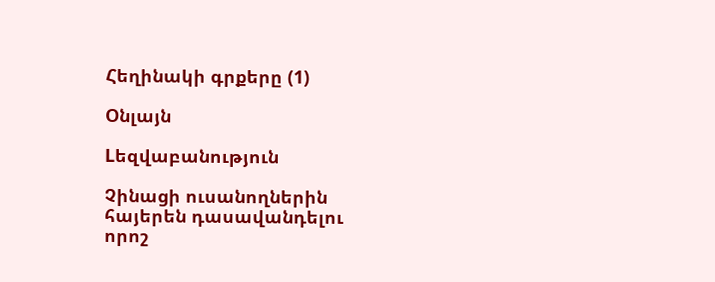Հեղինակի գրքերը (1)

Օնլայն

Lեզվաբանություն

Չինացի ուսանողներին հայերեն դասավանդելու որոշ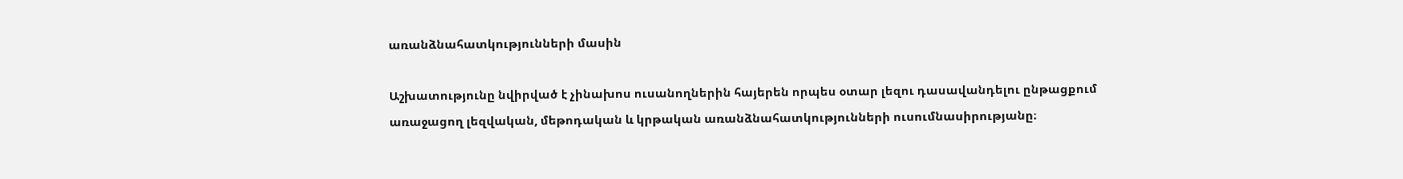առանձնահատկությունների մասին

Աշխատությունը նվիրված է չինախոս ուսանողներին հայերեն որպես օտար լեզու դասավանդելու ընթացքում առաջացող լեզվական, մեթոդական և կրթական առանձնահատկությունների ուսումնասիրությանը։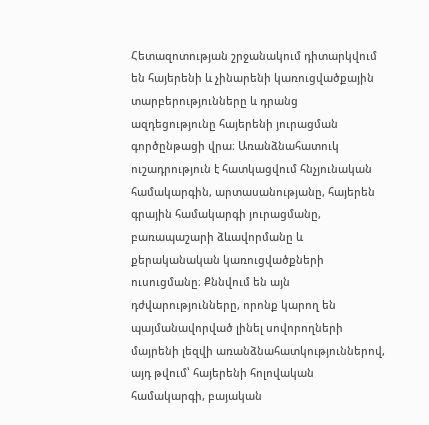Հետազոտության շրջանակում դիտարկվում են հայերենի և չինարենի կառուցվածքային տարբերությունները և դրանց ազդեցությունը հայերենի յուրացման գործընթացի վրա։ Առանձնահատուկ ուշադրություն է հատկացվում հնչյունական համակարգին, արտասանությանը, հայերեն գրային համակարգի յուրացմանը, բառապաշարի ձևավորմանը և քերականական կառուցվածքների ուսուցմանը։ Քննվում են այն դժվարությունները, որոնք կարող են պայմանավորված լինել սովորողների մայրենի լեզվի առանձնահատկություններով, այդ թվում՝ հայերենի հոլովական համակարգի, բայական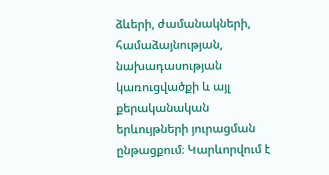ձևերի, ժամանակների, համաձայնության, նախադասության կառուցվածքի և այլ քերականական երևույթների յուրացման ընթացքում։ Կարևորվում է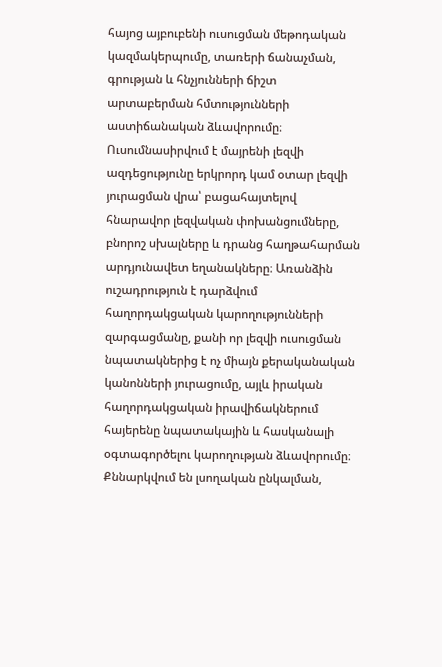հայոց այբուբենի ուսուցման մեթոդական կազմակերպումը, տառերի ճանաչման, գրության և հնչյունների ճիշտ արտաբերման հմտությունների աստիճանական ձևավորումը։ Ուսումնասիրվում է մայրենի լեզվի ազդեցությունը երկրորդ կամ օտար լեզվի յուրացման վրա՝ բացահայտելով հնարավոր լեզվական փոխանցումները, բնորոշ սխալները և դրանց հաղթահարման արդյունավետ եղանակները։ Առանձին ուշադրություն է դարձվում հաղորդակցական կարողությունների զարգացմանը, քանի որ լեզվի ուսուցման նպատակներից է ոչ միայն քերականական կանոնների յուրացումը, այլև իրական հաղորդակցական իրավիճակներում հայերենը նպատակային և հասկանալի օգտագործելու կարողության ձևավորումը։ Քննարկվում են լսողական ընկալման,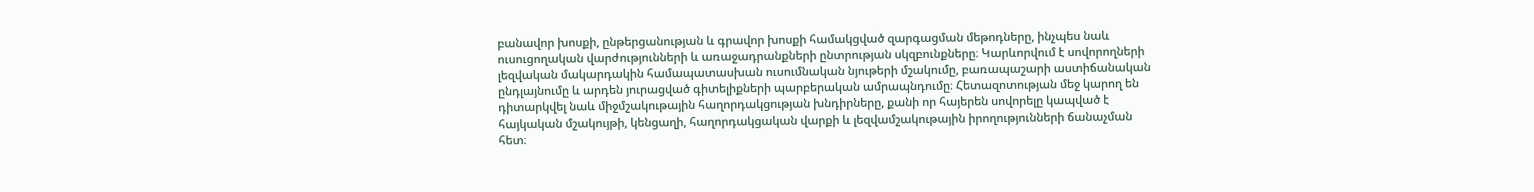բանավոր խոսքի, ընթերցանության և գրավոր խոսքի համակցված զարգացման մեթոդները, ինչպես նաև ուսուցողական վարժությունների և առաջադրանքների ընտրության սկզբունքները։ Կարևորվում է սովորողների լեզվական մակարդակին համապատասխան ուսումնական նյութերի մշակումը, բառապաշարի աստիճանական ընդլայնումը և արդեն յուրացված գիտելիքների պարբերական ամրապնդումը։ Հետազոտության մեջ կարող են դիտարկվել նաև միջմշակութային հաղորդակցության խնդիրները, քանի որ հայերեն սովորելը կապված է հայկական մշակույթի, կենցաղի, հաղորդակցական վարքի և լեզվամշակութային իրողությունների ճանաչման հետ։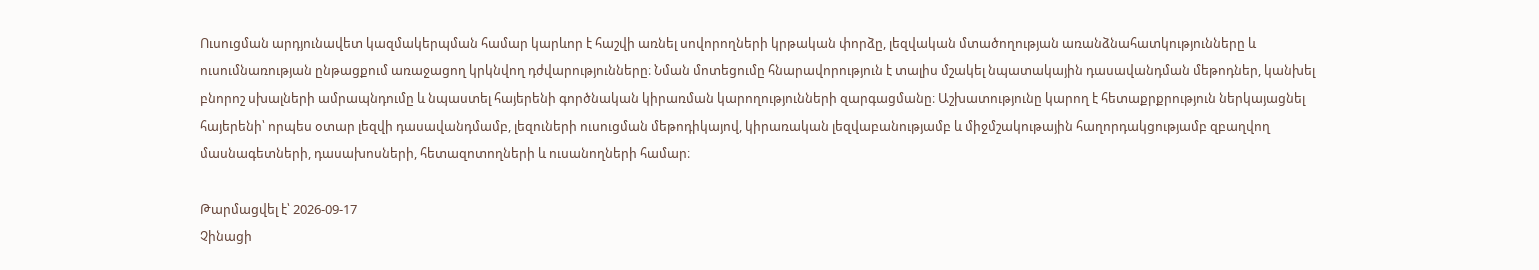Ուսուցման արդյունավետ կազմակերպման համար կարևոր է հաշվի առնել սովորողների կրթական փորձը, լեզվական մտածողության առանձնահատկությունները և ուսումնառության ընթացքում առաջացող կրկնվող դժվարությունները։ Նման մոտեցումը հնարավորություն է տալիս մշակել նպատակային դասավանդման մեթոդներ, կանխել բնորոշ սխալների ամրապնդումը և նպաստել հայերենի գործնական կիրառման կարողությունների զարգացմանը։ Աշխատությունը կարող է հետաքրքրություն ներկայացնել հայերենի՝ որպես օտար լեզվի դասավանդմամբ, լեզուների ուսուցման մեթոդիկայով, կիրառական լեզվաբանությամբ և միջմշակութային հաղորդակցությամբ զբաղվող մասնագետների, դասախոսների, հետազոտողների և ուսանողների համար։

Թարմացվել է՝ 2026-09-17
Չինացի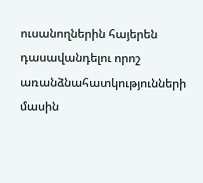ուսանողներին հայերեն դասավանդելու որոշ առանձնահատկությունների մասին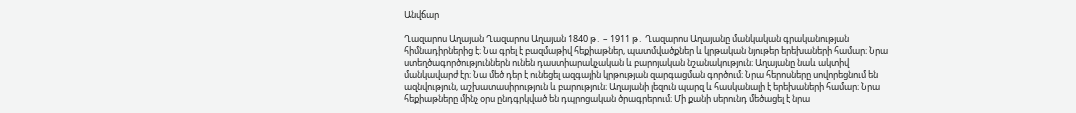Անվճար

Ղազարոս Աղայան Ղազարոս Աղայան 1840 թ․ – 1911 թ․ Ղազարոս Աղայանը մանկական գրականության հիմնադիրներից է։ Նա գրել է բազմաթիվ հեքիաթներ, պատմվածքներ և կրթական նյութեր երեխաների համար։ Նրա ստեղծագործություններն ունեն դաստիարակչական և բարոյական նշանակություն։ Աղայանը նաև ակտիվ մանկավարժ էր։ Նա մեծ դեր է ունեցել ազգային կրթության զարգացման գործում։ Նրա հերոսները սովորեցնում են ազնվություն, աշխատասիրություն և բարություն։ Աղայանի լեզուն պարզ և հասկանալի է երեխաների համար։ Նրա հեքիաթները մինչ օրս ընդգրկված են դպրոցական ծրագրերում։ Մի քանի սերունդ մեծացել է նրա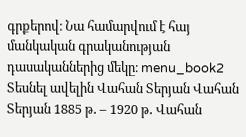գրքերով։ Նա համարվում է հայ մանկական գրականության դասականներից մեկը։ menu_book2 Տեսնել ավելին Վահան Տերյան Վահան Տերյան 1885 թ․ – 1920 թ․ Վահան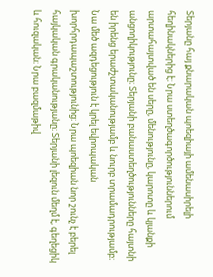Տերյանը հայ քնարական պոեզիայի ամենասիրելի հեղինակներից է։ Նրա ստեղծագործություններում արտահայտված են սերը, մենությունը, կարոտը և կյանքի անցողիկությունը։ Տերյանի բանաստեղծությունները հայտնի են իրենց երաժշտականությամբ և նուրբ տրամադրությամբ։ Նա մեծ ազդեցություն է կրել եվրոպական խորհրդապաշտությունից։ Նրա պոեզիան նոր շունչ է բերել հայկական գրականությանը։ Տերյանի լեզուն մեղմ է, գեղեցիկ և հուզական։ Նրա բազմաթիվ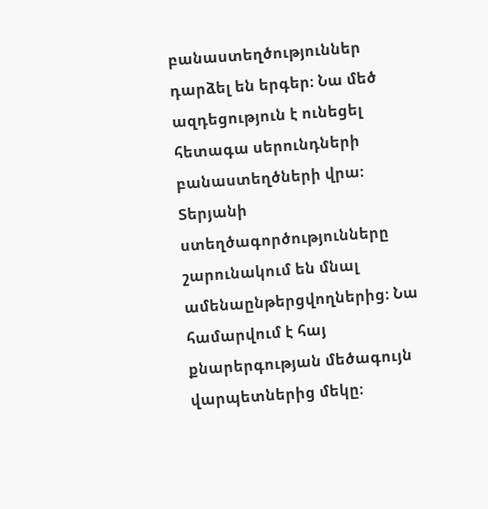բանաստեղծություններ դարձել են երգեր։ Նա մեծ ազդեցություն է ունեցել հետագա սերունդների բանաստեղծների վրա։ Տերյանի ստեղծագործությունները շարունակում են մնալ ամենաընթերցվողներից։ Նա համարվում է հայ քնարերգության մեծագույն վարպետներից մեկը։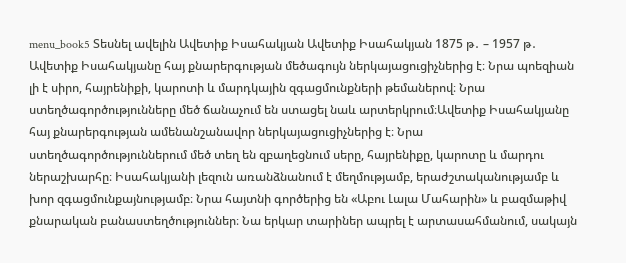menu_book5 Տեսնել ավելին Ավետիք Իսահակյան Ավետիք Իսահակյան 1875 թ․ – 1957 թ․ Ավետիք Իսահակյանը հայ քնարերգության մեծագույն ներկայացուցիչներից է։ Նրա պոեզիան լի է սիրո, հայրենիքի, կարոտի և մարդկային զգացմունքների թեմաներով։ Նրա ստեղծագործությունները մեծ ճանաչում են ստացել նաև արտերկրում։Ավետիք Իսահակյանը հայ քնարերգության ամենանշանավոր ներկայացուցիչներից է։ Նրա ստեղծագործություններում մեծ տեղ են զբաղեցնում սերը, հայրենիքը, կարոտը և մարդու ներաշխարհը։ Իսահակյանի լեզուն առանձնանում է մեղմությամբ, երաժշտականությամբ և խոր զգացմունքայնությամբ։ Նրա հայտնի գործերից են «Աբու Լալա Մահարին» և բազմաթիվ քնարական բանաստեղծություններ։ Նա երկար տարիներ ապրել է արտասահմանում, սակայն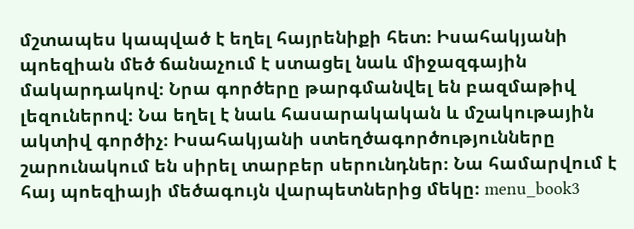մշտապես կապված է եղել հայրենիքի հետ։ Իսահակյանի պոեզիան մեծ ճանաչում է ստացել նաև միջազգային մակարդակով։ Նրա գործերը թարգմանվել են բազմաթիվ լեզուներով։ Նա եղել է նաև հասարակական և մշակութային ակտիվ գործիչ։ Իսահակյանի ստեղծագործությունները շարունակում են սիրել տարբեր սերունդներ։ Նա համարվում է հայ պոեզիայի մեծագույն վարպետներից մեկը։ menu_book3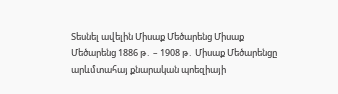Տեսնել ավելին Միսաք Մեծարենց Միսաք Մեծարենց 1886 թ․ – 1908 թ․ Միսաք Մեծարենցը արևմտահայ քնարական պոեզիայի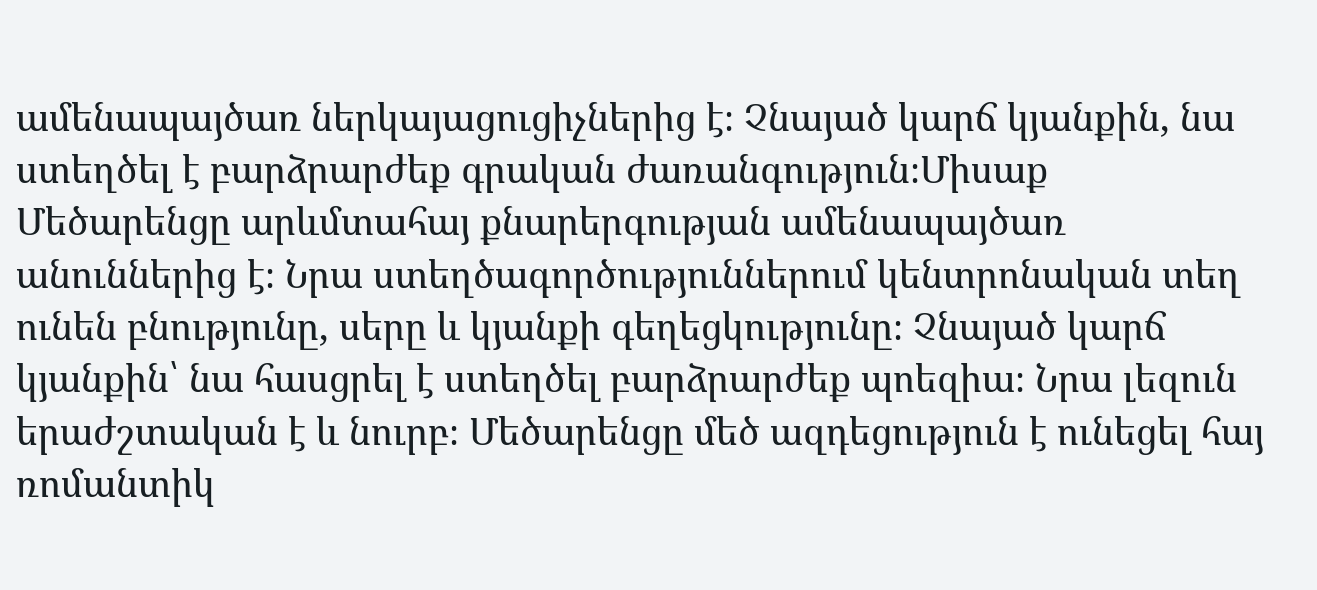ամենապայծառ ներկայացուցիչներից է։ Չնայած կարճ կյանքին, նա ստեղծել է բարձրարժեք գրական ժառանգություն։Միսաք Մեծարենցը արևմտահայ քնարերգության ամենապայծառ անուններից է։ Նրա ստեղծագործություններում կենտրոնական տեղ ունեն բնությունը, սերը և կյանքի գեղեցկությունը։ Չնայած կարճ կյանքին՝ նա հասցրել է ստեղծել բարձրարժեք պոեզիա։ Նրա լեզուն երաժշտական է և նուրբ։ Մեծարենցը մեծ ազդեցություն է ունեցել հայ ռոմանտիկ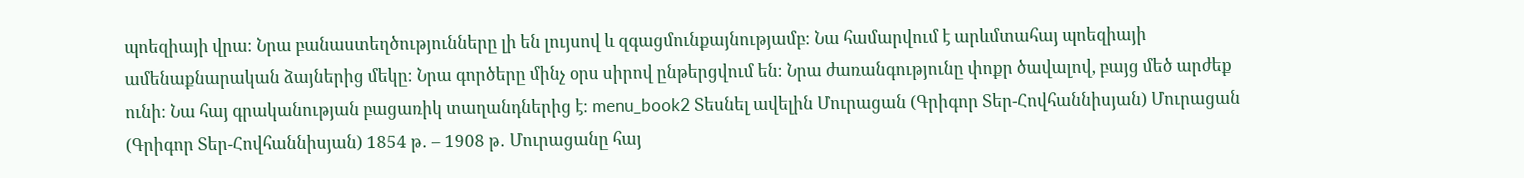պոեզիայի վրա։ Նրա բանաստեղծությունները լի են լույսով և զգացմունքայնությամբ։ Նա համարվում է արևմտահայ պոեզիայի ամենաքնարական ձայներից մեկը։ Նրա գործերը մինչ օրս սիրով ընթերցվում են։ Նրա ժառանգությունը փոքր ծավալով, բայց մեծ արժեք ունի։ Նա հայ գրականության բացառիկ տաղանդներից է։ menu_book2 Տեսնել ավելին Մուրացան (Գրիգոր Տեր-Հովհաննիսյան) Մուրացան (Գրիգոր Տեր-Հովհաննիսյան) 1854 թ․ – 1908 թ․ Մուրացանը հայ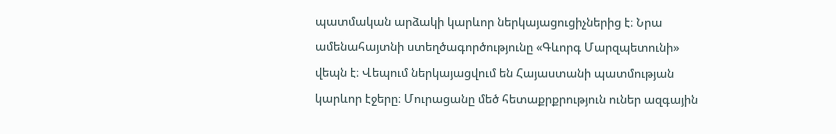պատմական արձակի կարևոր ներկայացուցիչներից է։ Նրա ամենահայտնի ստեղծագործությունը «Գևորգ Մարզպետունի» վեպն է։ Վեպում ներկայացվում են Հայաստանի պատմության կարևոր էջերը։ Մուրացանը մեծ հետաքրքրություն ուներ ազգային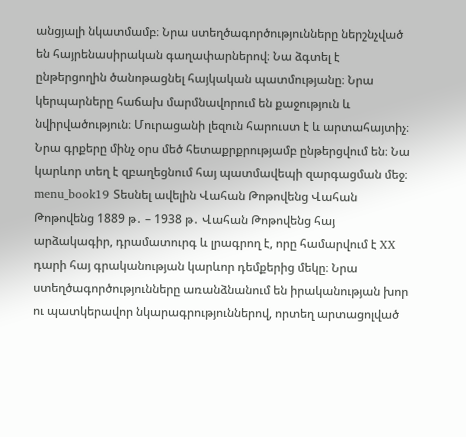անցյալի նկատմամբ։ Նրա ստեղծագործությունները ներշնչված են հայրենասիրական գաղափարներով։ Նա ձգտել է ընթերցողին ծանոթացնել հայկական պատմությանը։ Նրա կերպարները հաճախ մարմնավորում են քաջություն և նվիրվածություն։ Մուրացանի լեզուն հարուստ է և արտահայտիչ։ Նրա գրքերը մինչ օրս մեծ հետաքրքրությամբ ընթերցվում են։ Նա կարևոր տեղ է զբաղեցնում հայ պատմավեպի զարգացման մեջ։ menu_book19 Տեսնել ավելին Վահան Թոթովենց Վահան Թոթովենց 1889 թ․ – 1938 թ․ Վահան Թոթովենց հայ արձակագիր, դրամատուրգ և լրագրող է, որը համարվում է XX դարի հայ գրականության կարևոր դեմքերից մեկը։ Նրա ստեղծագործությունները առանձնանում են իրականության խոր ու պատկերավոր նկարագրություններով, որտեղ արտացոլված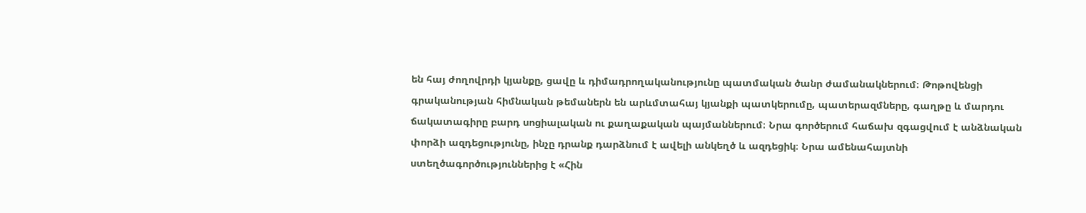են հայ ժողովրդի կյանքը, ցավը և դիմադրողականությունը պատմական ծանր ժամանակներում։ Թոթովենցի գրականության հիմնական թեմաներն են արևմտահայ կյանքի պատկերումը, պատերազմները, գաղթը և մարդու ճակատագիրը բարդ սոցիալական ու քաղաքական պայմաններում։ Նրա գործերում հաճախ զգացվում է անձնական փորձի ազդեցությունը, ինչը դրանք դարձնում է ավելի անկեղծ և ազդեցիկ։ Նրա ամենահայտնի ստեղծագործություններից է «Հին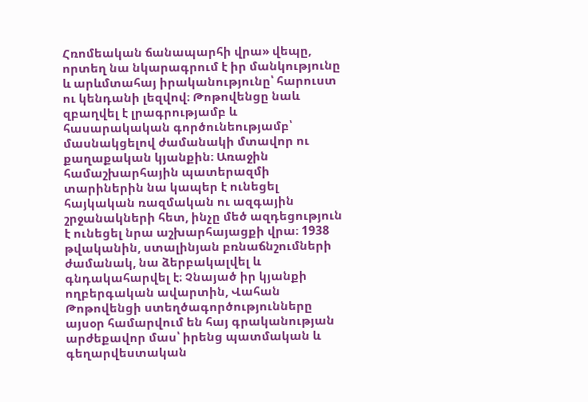Հռոմեական ճանապարհի վրա» վեպը, որտեղ նա նկարագրում է իր մանկությունը և արևմտահայ իրականությունը՝ հարուստ ու կենդանի լեզվով։ Թոթովենցը նաև զբաղվել է լրագրությամբ և հասարակական գործունեությամբ՝ մասնակցելով ժամանակի մտավոր ու քաղաքական կյանքին։ Առաջին համաշխարհային պատերազմի տարիներին նա կապեր է ունեցել հայկական ռազմական ու ազգային շրջանակների հետ, ինչը մեծ ազդեցություն է ունեցել նրա աշխարհայացքի վրա։ 1938 թվականին, ստալինյան բռնաճնշումների ժամանակ, նա ձերբակալվել և գնդակահարվել է։ Չնայած իր կյանքի ողբերգական ավարտին, Վահան Թոթովենցի ստեղծագործությունները այսօր համարվում են հայ գրականության արժեքավոր մաս՝ իրենց պատմական և գեղարվեստական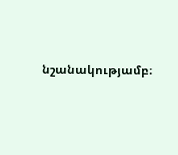նշանակությամբ։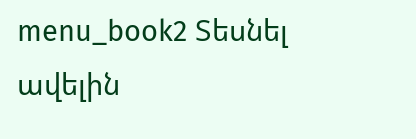menu_book2 Տեսնել ավելին